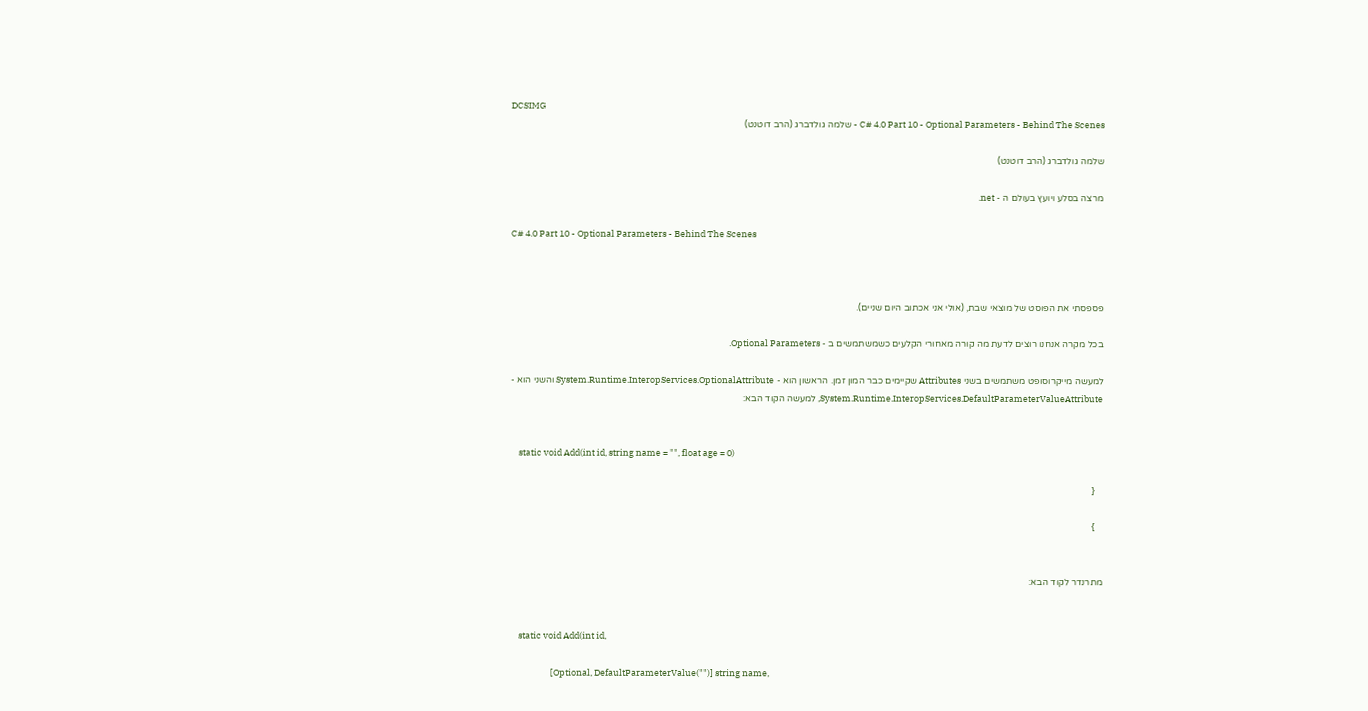DCSIMG
C# 4.0 Part 10 - Optional Parameters - Behind The Scenes - שלמה גולדברג (הרב דוטנט)

שלמה גולדברג (הרב דוטנט)

מרצה בסלע ויועץ בעולם ה - net.

C# 4.0 Part 10 - Optional Parameters - Behind The Scenes



פספסתי את הפוסט של מוצאי שבת, (אולי אני אכתוב היום שניים).

בכל מקרה אנחנו רוצים לדעת מה קורה מאחורי הקלעים כשמשתמשים ב - Optional Parameters.

למעשה מייקרוסופט משתמשים בשני Attributes שקיימים כבר המון זמן. הראשון הוא - System.Runtime.InteropServices.OptionalAttribute והשני הוא - System.Runtime.InteropServices.DefaultParameterValueAttribute, למעשה הקוד הבא:


    static void Add(int id, string name = "", float age = 0)

    {

    }


מתרנדר לקוד הבא:


    static void Add(int id,

                    [Optional, DefaultParameterValue("")] string name,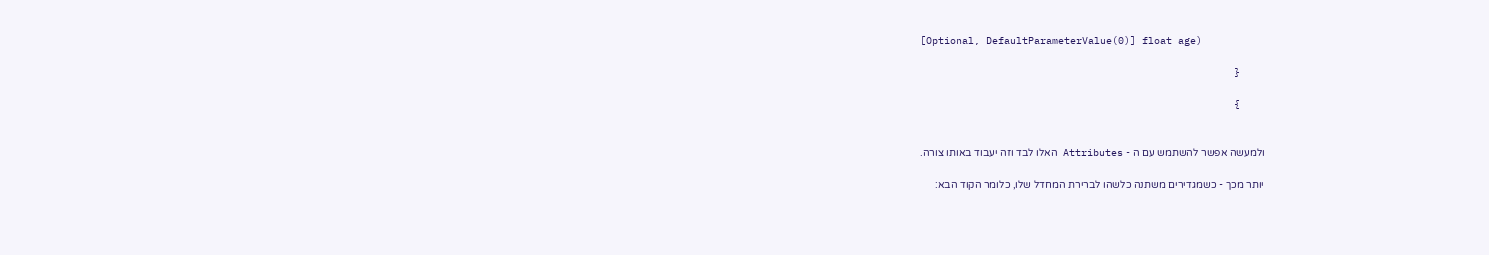[Optional, DefaultParameterValue(0)] float age)

    {

    }


ולמעשה אפשר להשתמש עם ה - Attributes האלו לבד וזה יעבוד באותו צורה.

יותר מכך - כשמגדירים משתנה כלשהו לברירת המחדל שלו, כלומר הקוד הבא: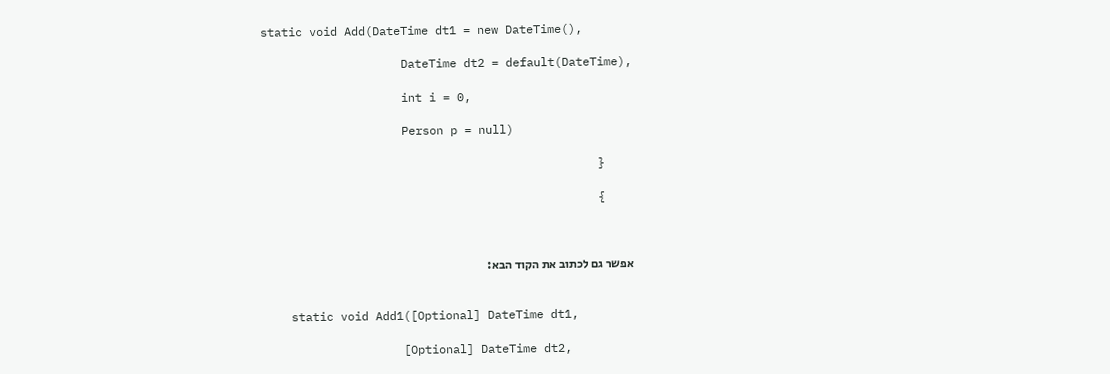static void Add(DateTime dt1 = new DateTime(),

                    DateTime dt2 = default(DateTime),

                    int i = 0,

                    Person p = null)

    {

    }



אפשר גם לכתוב את הקוד הבא:


    static void Add1([Optional] DateTime dt1,

                    [Optional] DateTime dt2,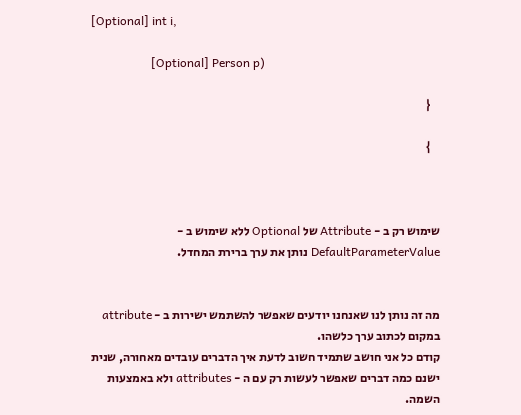[Optional] int i,

                    [Optional] Person p)

    {

    }



שימוש רק ב - Attribute של Optional ללא שימוש ב - DefaultParameterValue נותן את ערך ברירת המחדל.


מה זה נותן לנו שאנחנו יודעים שאפשר להשתמש ישירות ב - attribute במקום לכתוב ערך כלשהו.
קודם כל אני חושב שתמיד חשוב לדעת איך הדברים עובדים מאחורה, שנית ישנם כמה דברים שאפשר לעשות רק עם ה - attributes ולא באמצעות השמה.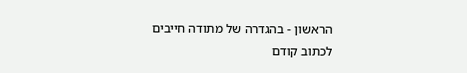הראשון - בהגדרה של מתודה חייבים לכתוב קודם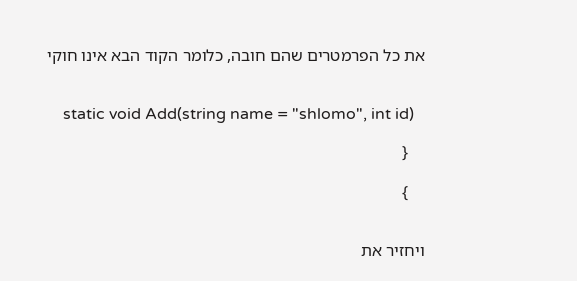את כל הפרמטרים שהם חובה, כלומר הקוד הבא אינו חוקי


    static void Add(string name = "shlomo", int id)

    {

    }


ויחזיר את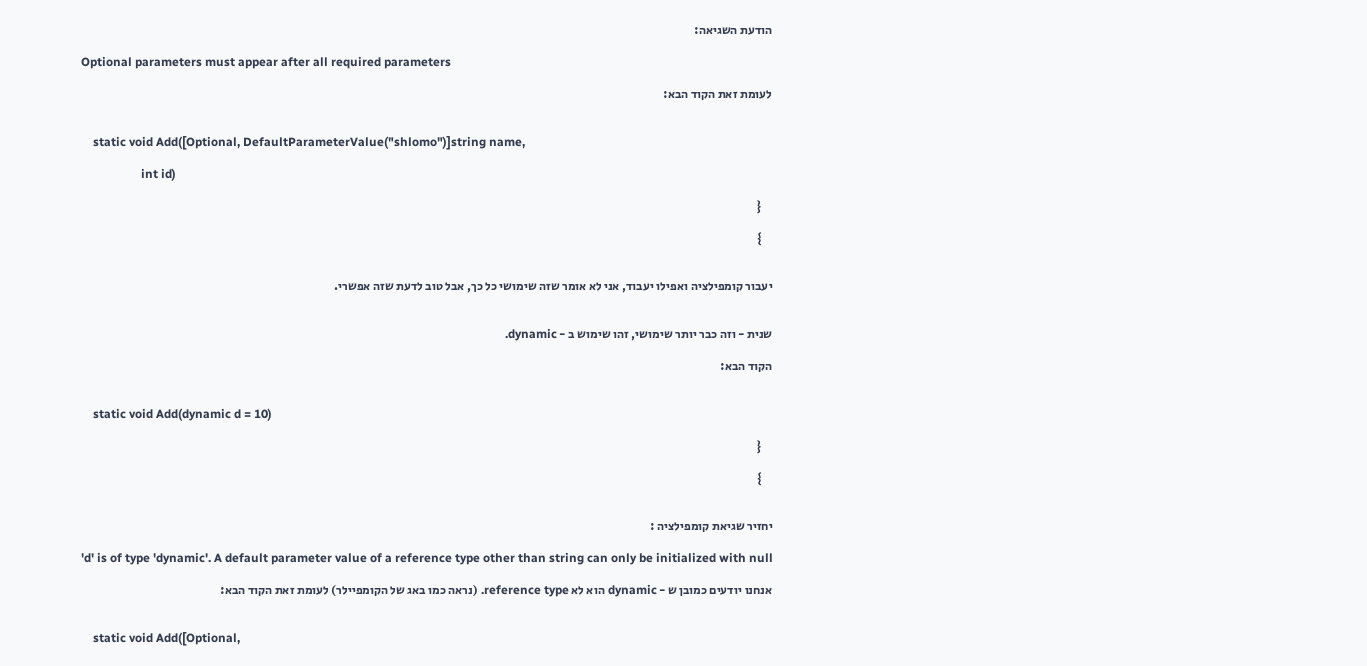הודעת השגיאה:

Optional parameters must appear after all required parameters

לעומת זאת הקוד הבא:


    static void Add([Optional, DefaultParameterValue("shlomo")]string name,

                    int id)

    {

    }


יעבור קומפילציה ואפילו יעבוד, אני לא אומר שזה שימושי כל כך, אבל טוב לדעת שזה אפשרי.


שנית - וזה כבר יותר שימושי, זהו שימוש ב - dynamic.

הקוד הבא:


    static void Add(dynamic d = 10)

    {

    }


יחזיר שגיאת קומפילציה :

'd' is of type 'dynamic'. A default parameter value of a reference type other than string can only be initialized with null

אנחנו יודעים כמובן ש - dynamic הוא לא reference type. (נראה כמו באג של הקומפיילר) לעומת זאת הקוד הבא:


    static void Add([Optional,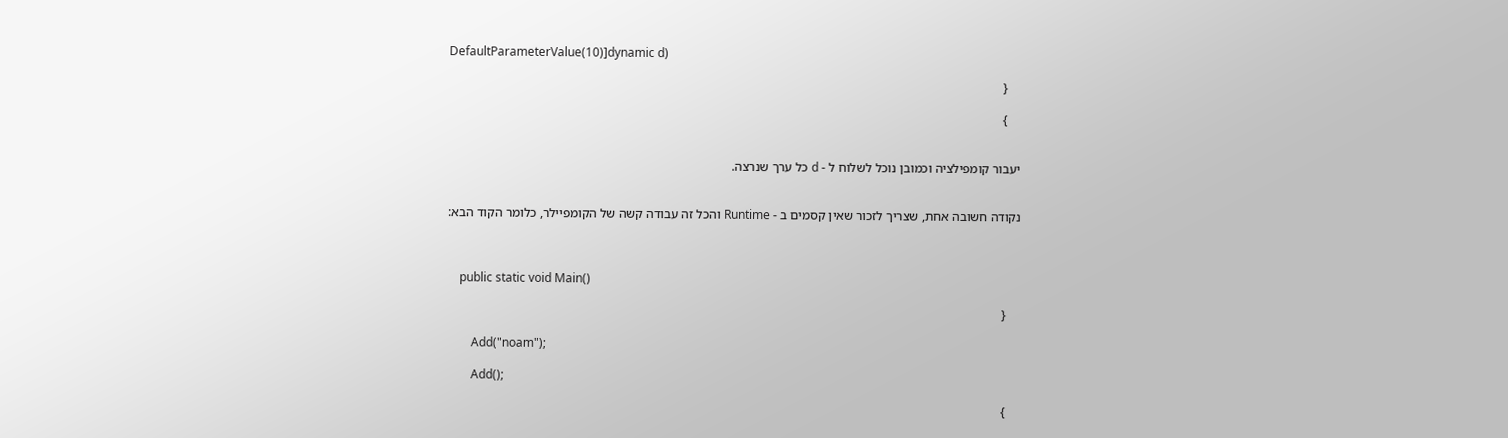DefaultParameterValue(10)]dynamic d)

    {

    }


יעבור קומפילציה וכמובן נוכל לשלוח ל - d כל ערך שנרצה.


נקודה חשובה אחת, שצריך לזכור שאין קסמים ב - Runtime והכל זה עבודה קשה של הקומפיילר, כלומר הקוד הבא:



    public static void Main()

    {

        Add("noam");

        Add();

    }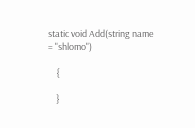static void Add(string name = "shlomo")

    {

    }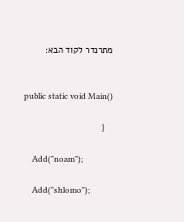מתרנדר לקוד הבא:


    public static void Main()

    {

        Add("noam");

        Add("shlomo");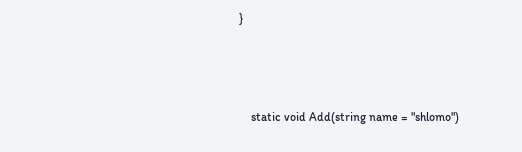}



    static void Add(string name = "shlomo")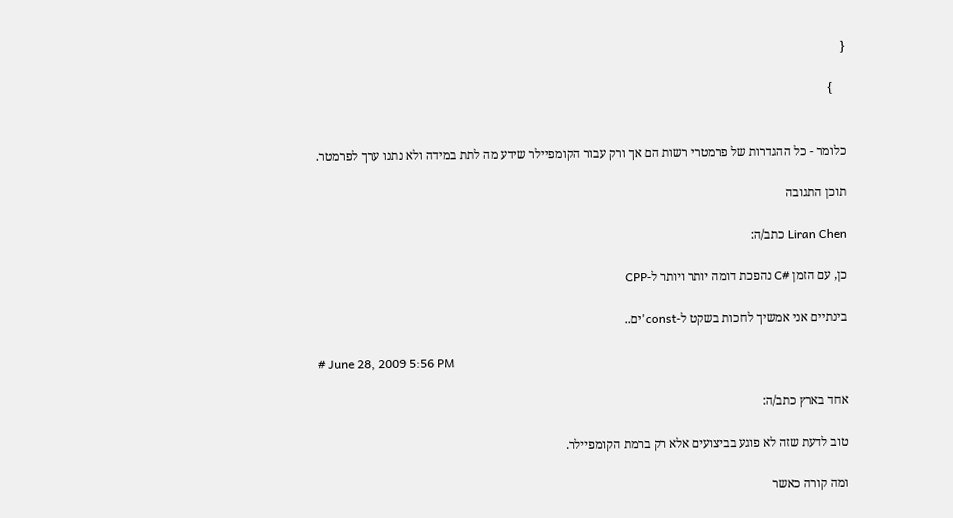{

    }


כלומר - כל ההגדרות של פרמטרי רשות הם אך ורק עבור הקומפיילר שידע מה לתת במידה ולא נתנו ערך לפרמטר.

תוכן התגובה

Liran Chen כתב/ה:

כן, עם הזמן #C נהפכת דומה יותר ויותר ל-CPP

בינתיים אני אמשיך לחכות בשקט ל-const'ים..

# June 28, 2009 5:56 PM

אחד בארץ כתב/ה:

טוב לדעת שזה לא פוגע בביצועים אלא רק ברמת הקומפיילר.

ומה קורה כאשר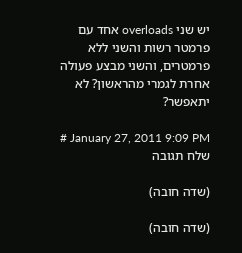יש שני overloads אחד עם פרמטר רשות והשני ללא פרמטרים, והשני מבצע פעולה אחרת לגמרי מהראשון? לא יתאפשר?

# January 27, 2011 9:09 PM
שלח תגובה

(שדה חובה)

(שדה חובה)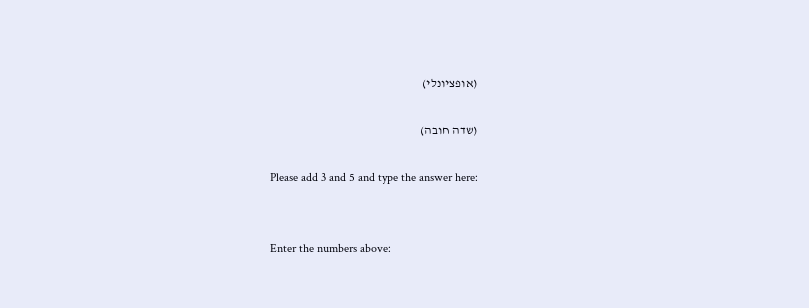(אופציונלי)

(שדה חובה)

Please add 3 and 5 and type the answer here:


Enter the numbers above: